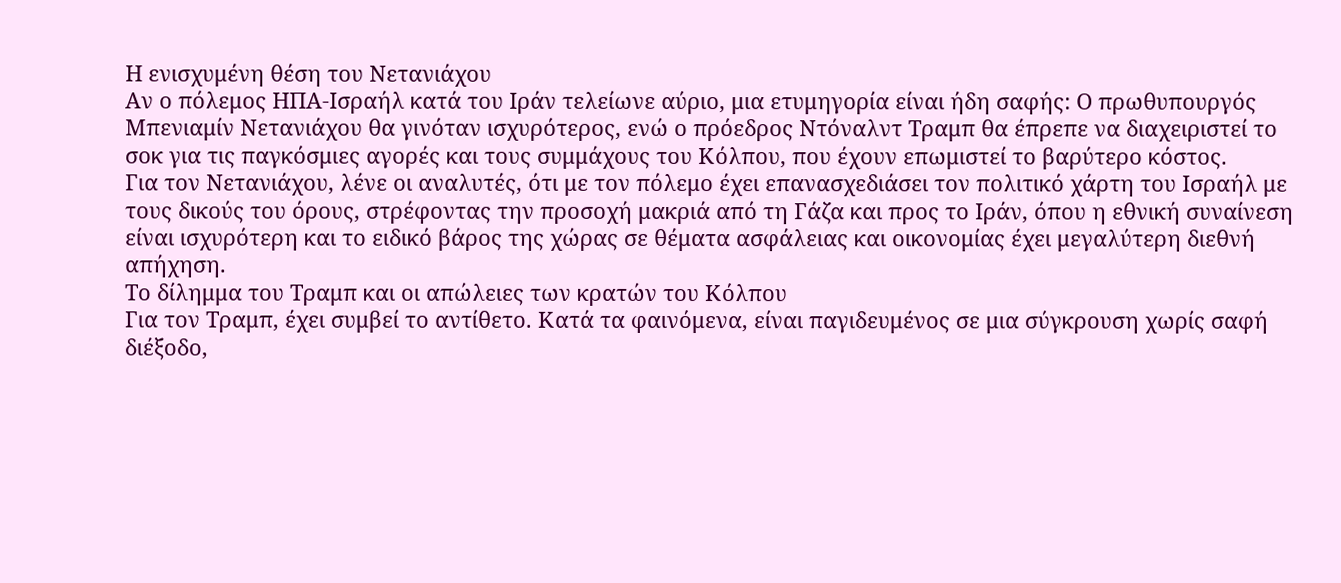Η ενισχυμένη θέση του Νετανιάχου
Αν ο πόλεμος ΗΠΑ-Ισραήλ κατά του Ιράν τελείωνε αύριο, μια ετυμηγορία είναι ήδη σαφής: Ο πρωθυπουργός Μπενιαμίν Νετανιάχου θα γινόταν ισχυρότερος, ενώ ο πρόεδρος Ντόναλντ Τραμπ θα έπρεπε να διαχειριστεί το σοκ για τις παγκόσμιες αγορές και τους συμμάχους του Κόλπου, που έχουν επωμιστεί το βαρύτερο κόστος.
Για τον Νετανιάχου, λένε οι αναλυτές, ότι με τον πόλεμο έχει επανασχεδιάσει τον πολιτικό χάρτη του Ισραήλ με τους δικούς του όρους, στρέφοντας την προσοχή μακριά από τη Γάζα και προς το Ιράν, όπου η εθνική συναίνεση είναι ισχυρότερη και τo ειδικό βάρος της χώρας σε θέματα ασφάλειας και οικονομίας έχει μεγαλύτερη διεθνή απήχηση.
Το δίλημμα του Τραμπ και οι απώλειες των κρατών του Κόλπου
Για τον Τραμπ, έχει συμβεί το αντίθετο. Κατά τα φαινόμενα, είναι παγιδευμένος σε μια σύγκρουση χωρίς σαφή διέξοδο,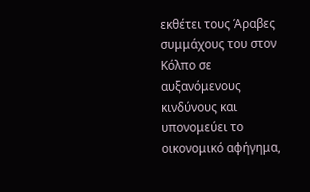εκθέτει τους Άραβες συμμάχους του στον Κόλπο σε αυξανόμενους κινδύνους και υπονομεύει το οικονομικό αφήγημα,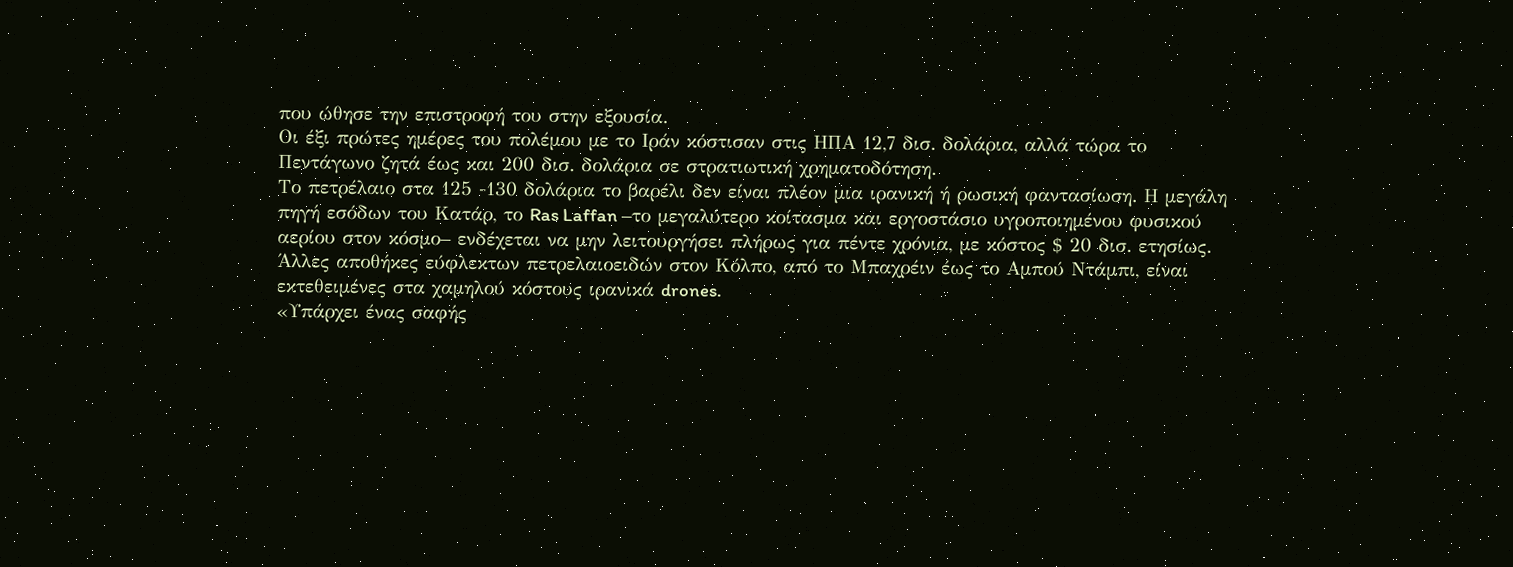που ώθησε την επιστροφή του στην εξουσία.
Οι έξι πρώτες ημέρες του πολέμου με το Ιράν κόστισαν στις ΗΠΑ 12,7 δισ. δολάρια, αλλά τώρα το Πεντάγωνο ζητά έως και 200 δισ. δολάρια σε στρατιωτική χρηματοδότηση.
Το πετρέλαιο στα 125 -130 δολάρια το βαρέλι δεν είναι πλέον μια ιρανική ή ρωσική φαντασίωση. Η μεγάλη πηγή εσόδων του Κατάρ, το Ras Laffan –το μεγαλύτερο κοίτασμα και εργοστάσιο υγροποιημένου φυσικού αερίου στον κόσμο– ενδέχεται να μην λειτουργήσει πλήρως για πέντε χρόνια, με κόστος $ 20 δισ. ετησίως. Άλλες αποθήκες εύφλεκτων πετρελαιοειδών στον Κόλπο, από το Μπαχρέιν έως το Αμπού Ντάμπι, είναι εκτεθειμένες στα χαμηλού κόστους ιρανικά drones.
«Υπάρχει ένας σαφής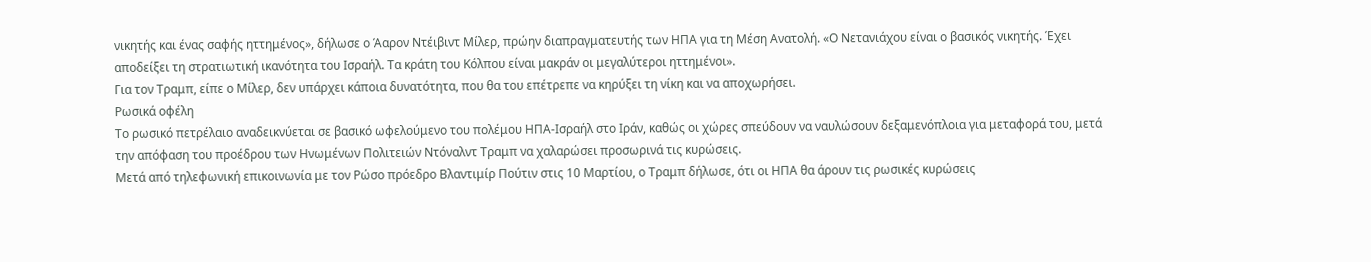νικητής και ένας σαφής ηττημένος», δήλωσε ο Άαρον Ντέιβιντ Μίλερ, πρώην διαπραγματευτής των ΗΠΑ για τη Μέση Ανατολή. «Ο Νετανιάχου είναι ο βασικός νικητής. Έχει αποδείξει τη στρατιωτική ικανότητα του Ισραήλ. Τα κράτη του Κόλπου είναι μακράν οι μεγαλύτεροι ηττημένοι».
Για τον Τραμπ, είπε ο Μίλερ, δεν υπάρχει κάποια δυνατότητα, που θα του επέτρεπε να κηρύξει τη νίκη και να αποχωρήσει.
Ρωσικά οφέλη
Το ρωσικό πετρέλαιο αναδεικνύεται σε βασικό ωφελούμενο του πολέμου ΗΠΑ-Ισραήλ στο Ιράν, καθώς οι χώρες σπεύδουν να ναυλώσουν δεξαμενόπλοια για μεταφορά του, μετά την απόφαση του προέδρου των Ηνωμένων Πολιτειών Ντόναλντ Τραμπ να χαλαρώσει προσωρινά τις κυρώσεις.
Μετά από τηλεφωνική επικοινωνία με τον Ρώσο πρόεδρο Βλαντιμίρ Πούτιν στις 10 Μαρτίου, ο Τραμπ δήλωσε, ότι οι ΗΠΑ θα άρουν τις ρωσικές κυρώσεις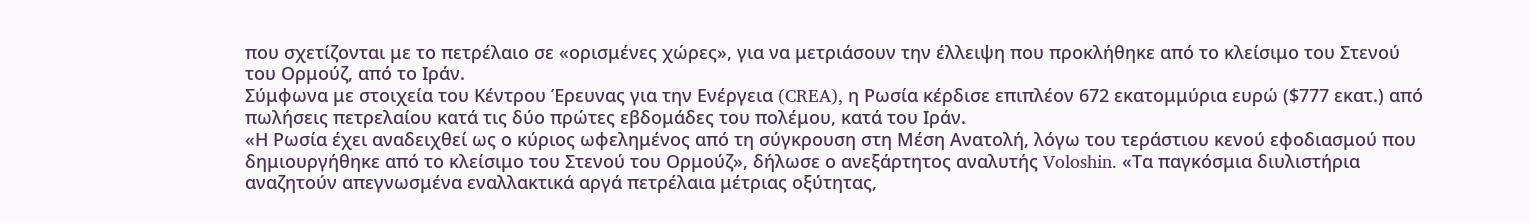που σχετίζονται με το πετρέλαιο σε «ορισμένες χώρες», για να μετριάσουν την έλλειψη που προκλήθηκε από το κλείσιμο του Στενού του Ορμούζ, από το Ιράν.
Σύμφωνα με στοιχεία του Κέντρου Έρευνας για την Ενέργεια (CREA), η Ρωσία κέρδισε επιπλέον 672 εκατομμύρια ευρώ ($777 εκατ.) από πωλήσεις πετρελαίου κατά τις δύο πρώτες εβδομάδες του πολέμου, κατά του Ιράν.
«Η Ρωσία έχει αναδειχθεί ως ο κύριος ωφελημένος από τη σύγκρουση στη Μέση Ανατολή, λόγω του τεράστιου κενού εφοδιασμού που δημιουργήθηκε από το κλείσιμο του Στενού του Ορμούζ», δήλωσε ο ανεξάρτητος αναλυτής Voloshin. «Τα παγκόσμια διυλιστήρια αναζητούν απεγνωσμένα εναλλακτικά αργά πετρέλαια μέτριας οξύτητας,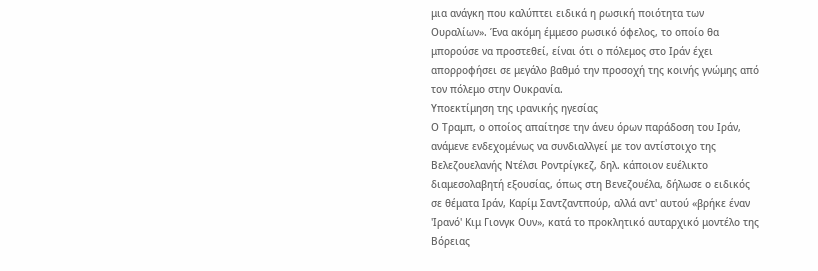μια ανάγκη που καλύπτει ειδικά η ρωσική ποιότητα των Ουραλίων». Ένα ακόμη έμμεσο ρωσικό όφελος, το οποίο θα μπορούσε να προστεθεί, είναι ότι ο πόλεμος στο Ιράν έχει απορροφήσει σε μεγάλο βαθμό την προσοχή της κοινής γνώμης από τον πόλεμο στην Ουκρανία.
Υποεκτίμηση της ιρανικής ηγεσίας
Ο Τραμπ, ο οποίος απαίτησε την άνευ όρων παράδοση του Ιράν, ανάμενε ενδεχομένως να συνδιαλλγεί με τον αντίστοιχο της Βελεζουελανής Ντέλσι Ροντρίγκεζ, δηλ. κάποιον ευέλικτο διαμεσολαβητή εξουσίας, όπως στη Βενεζουέλα, δήλωσε ο ειδικός σε θέματα Ιράν, Καρίμ Σαντζαντπούρ, αλλά αντ' αυτού «βρήκε έναν 'Ιρανό' Κιμ Γιονγκ Ουν», κατά το προκλητικό αυταρχικό μοντέλο της Βόρειας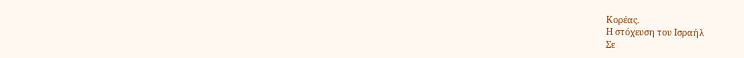Κορέας.
Η στόχευση του Ισραήλ
Σε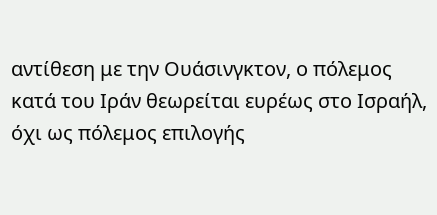αντίθεση με την Ουάσινγκτον, ο πόλεμος κατά του Ιράν θεωρείται ευρέως στο Ισραήλ, όχι ως πόλεμος επιλογής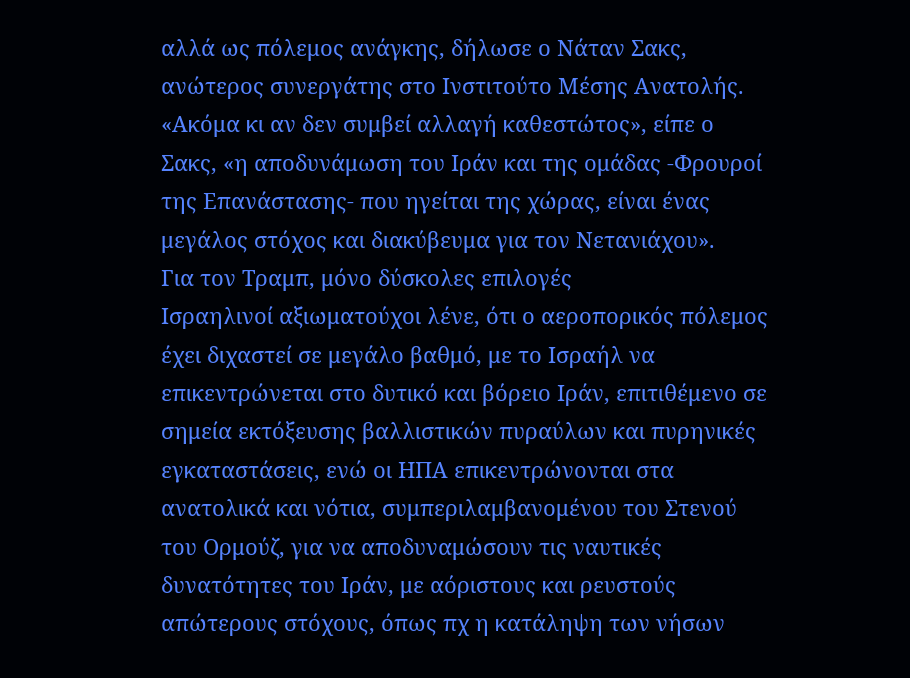αλλά ως πόλεμος ανάγκης, δήλωσε ο Νάταν Σακς, ανώτερος συνεργάτης στο Ινστιτούτο Μέσης Ανατολής. «Ακόμα κι αν δεν συμβεί αλλαγή καθεστώτος», είπε ο Σακς, «η αποδυνάμωση του Ιράν και της ομάδας -Φρουροί της Επανάστασης- που ηγείται της χώρας, είναι ένας μεγάλος στόχος και διακύβευμα για τον Νετανιάχου».
Για τον Τραμπ, μόνο δύσκολες επιλογές
Ισραηλινοί αξιωματούχοι λένε, ότι ο αεροπορικός πόλεμος έχει διχαστεί σε μεγάλο βαθμό, με το Ισραήλ να επικεντρώνεται στο δυτικό και βόρειο Ιράν, επιτιθέμενο σε σημεία εκτόξευσης βαλλιστικών πυραύλων και πυρηνικές εγκαταστάσεις, ενώ οι ΗΠΑ επικεντρώνονται στα ανατολικά και νότια, συμπεριλαμβανομένου του Στενού του Ορμούζ, για να αποδυναμώσουν τις ναυτικές δυνατότητες του Ιράν, με αόριστους και ρευστούς απώτερους στόχους, όπως πχ η κατάληψη των νήσων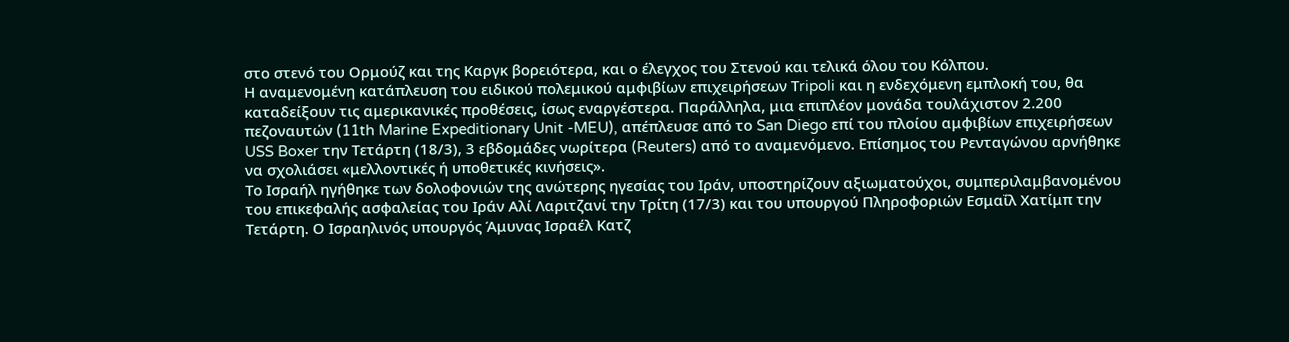στο στενό του Ορμούζ και της Καργκ βορειότερα, και ο έλεγχος του Στενού και τελικά όλου του Κόλπου.
Η αναμενομένη κατάπλευση του ειδικού πολεμικού αμφιβίων επιχειρήσεων Τripoli και η ενδεχόμενη εμπλοκή του, θα καταδείξουν τις αμερικανικές προθέσεις, ίσως εναργέστερα. Παράλληλα, μια επιπλέον μονάδα τουλάχιστον 2.200 πεζοναυτών (11th Marine Expeditionary Unit -MEU), απέπλευσε από το San Diego επί του πλοίου αμφιβίων επιχειρήσεων USS Boxer την Τετάρτη (18/3), 3 εβδομάδες νωρίτερα (Reuters) από το αναμενόμενο. Επίσημος του Pενταγώνου αρνήθηκε να σχολιάσει «μελλοντικές ή υποθετικές κινήσεις».
Το Ισραήλ ηγήθηκε των δολοφονιών της ανώτερης ηγεσίας του Ιράν, υποστηρίζουν αξιωματούχοι, συμπεριλαμβανομένου του επικεφαλής ασφαλείας του Ιράν Αλί Λαριτζανί την Τρίτη (17/3) και του υπουργού Πληροφοριών Εσμαΐλ Χατίμπ την Τετάρτη. Ο Ισραηλινός υπουργός Άμυνας Ισραέλ Κατζ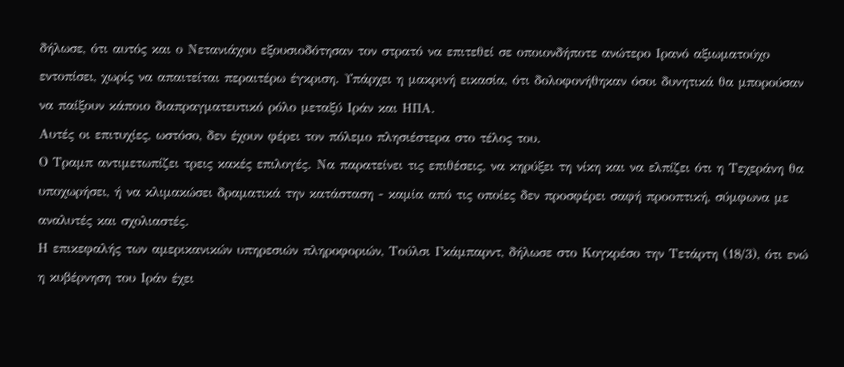δήλωσε, ότι αυτός και ο Νετανιάχου εξουσιοδότησαν τον στρατό να επιτεθεί σε οποιονδήποτε ανώτερο Ιρανό αξιωματούχο εντοπίσει, χωρίς να απαιτείται περαιτέρω έγκριση. Υπάρχει η μακρινή εικασία, ότι δολοφονήθηκαν όσοι δυνητικά θα μπορούσαν να παίξουν κάποιο διαπραγματευτικό ρόλο μεταξύ Ιράν και ΗΠΑ.
Αυτές οι επιτυχίες, ωστόσο, δεν έχουν φέρει τον πόλεμο πλησιέστερα στο τέλος του.
Ο Τραμπ αντιμετωπίζει τρεις κακές επιλογές. Να παρατείνει τις επιθέσεις, να κηρύξει τη νίκη και να ελπίζει ότι η Τεχεράνη θα υποχωρήσει, ή να κλιμακώσει δραματικά την κατάσταση - καμία από τις οποίες δεν προσφέρει σαφή προοπτική, σύμφωνα με αναλυτές και σχολιαστές.
Η επικεφαλής των αμερικανικών υπηρεσιών πληροφοριών, Τούλσι Γκάμπαρντ, δήλωσε στο Κογκρέσο την Τετάρτη (18/3), ότι ενώ η κυβέρνηση του Ιράν έχει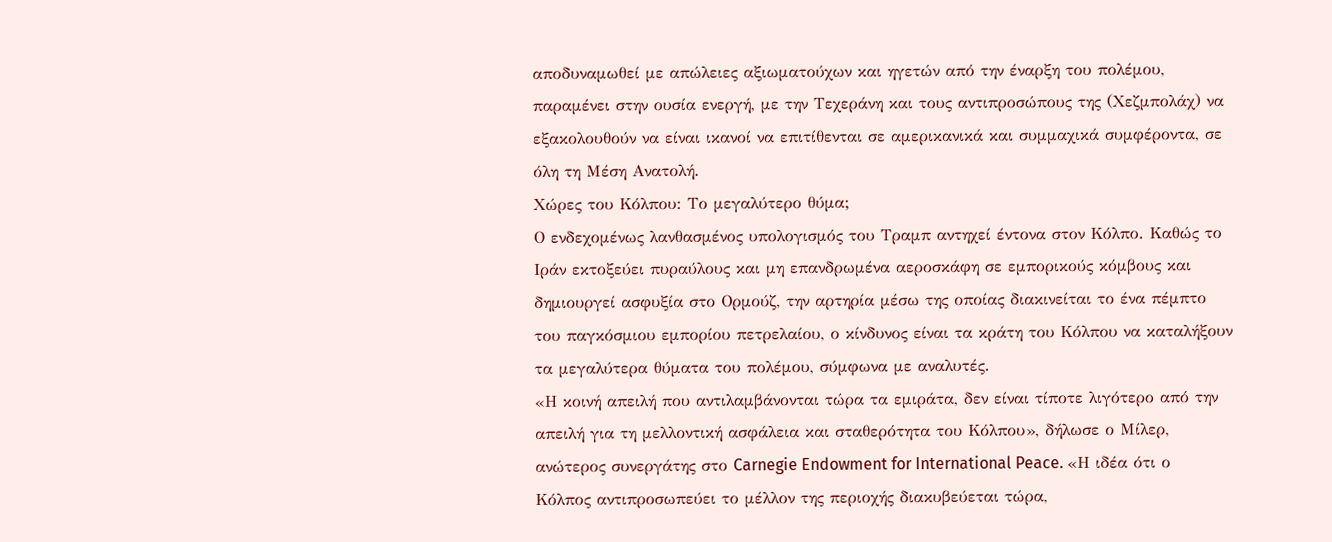αποδυναμωθεί με απώλειες αξιωματούχων και ηγετών από την έναρξη του πολέμου, παραμένει στην ουσία ενεργή, με την Τεχεράνη και τους αντιπροσώπους της (Χεζμπολάχ) να εξακολουθούν να είναι ικανοί να επιτίθενται σε αμερικανικά και συμμαχικά συμφέροντα, σε όλη τη Μέση Ανατολή.
Χώρες του Κόλπου: Το μεγαλύτερο θύμα;
Ο ενδεχομένως λανθασμένος υπολογισμός του Τραμπ αντηχεί έντονα στον Κόλπο. Καθώς το Ιράν εκτοξεύει πυραύλους και μη επανδρωμένα αεροσκάφη σε εμπορικούς κόμβους και δημιουργεί ασφυξία στο Ορμούζ, την αρτηρία μέσω της οποίας διακινείται το ένα πέμπτο του παγκόσμιου εμπορίου πετρελαίου, ο κίνδυνος είναι τα κράτη του Κόλπου να καταλήξουν τα μεγαλύτερα θύματα του πολέμου, σύμφωνα με αναλυτές.
«Η κοινή απειλή που αντιλαμβάνονται τώρα τα εμιράτα, δεν είναι τίποτε λιγότερο από την απειλή για τη μελλοντική ασφάλεια και σταθερότητα του Κόλπου», δήλωσε ο Μίλερ, ανώτερος συνεργάτης στο Carnegie Endowment for International Peace. «Η ιδέα ότι ο Κόλπος αντιπροσωπεύει το μέλλον της περιοχής διακυβεύεται τώρα,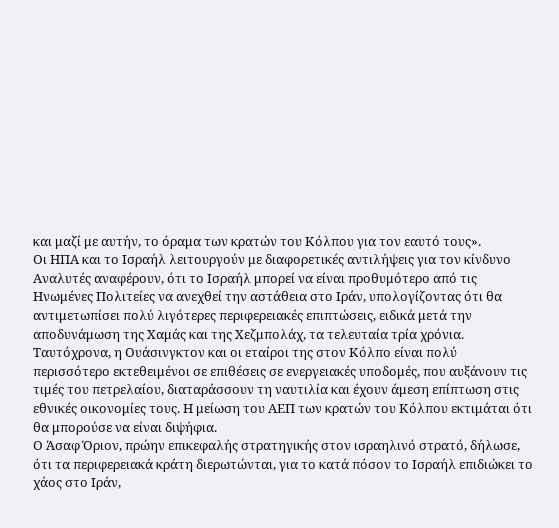και μαζί με αυτήν, το όραμα των κρατών του Κόλπου για τον εαυτό τους».
Οι ΗΠΑ και το Ισραήλ λειτουργούν με διαφορετικές αντιλήψεις για τον κίνδυνο
Αναλυτές αναφέρουν, ότι το Ισραήλ μπορεί να είναι προθυμότερο από τις Ηνωμένες Πολιτείες να ανεχθεί την αστάθεια στο Ιράν, υπολογίζοντας ότι θα αντιμετωπίσει πολύ λιγότερες περιφερειακές επιπτώσεις, ειδικά μετά την αποδυνάμωση της Χαμάς και της Χεζμπολάχ, τα τελευταία τρία χρόνια.
Ταυτόχρονα, η Ουάσινγκτον και οι εταίροι της στον Κόλπο είναι πολύ περισσότερο εκτεθειμένοι σε επιθέσεις σε ενεργειακές υποδομές, που αυξάνουν τις τιμές του πετρελαίου, διαταράσσουν τη ναυτιλία και έχουν άμεση επίπτωση στις εθνικές οικονομίες τους. Η μείωση του ΑΕΠ των κρατών του Κόλπου εκτιμάται ότι θα μπορούσε να είναι διψήφια.
Ο Άσαφ Όριον, πρώην επικεφαλής στρατηγικής στον ισραηλινό στρατό, δήλωσε, ότι τα περιφερειακά κράτη διερωτώνται, για το κατά πόσον το Ισραήλ επιδιώκει το χάος στο Ιράν,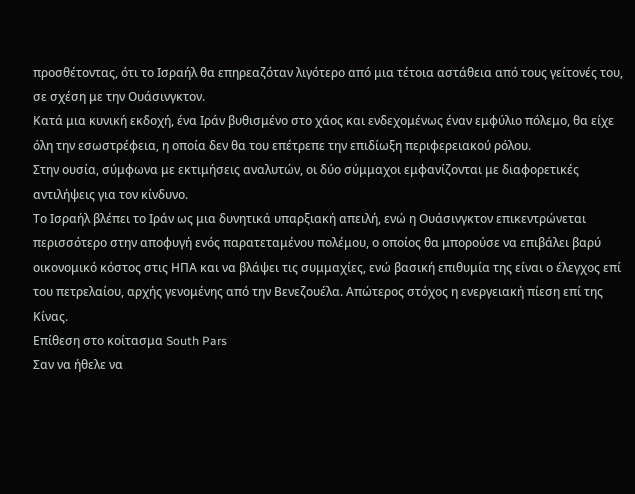προσθέτοντας, ότι το Ισραήλ θα επηρεαζόταν λιγότερο από μια τέτοια αστάθεια από τους γείτονές του, σε σχέση με την Ουάσινγκτον.
Κατά μια κυνική εκδοχή, ένα Ιράν βυθισμένο στο χάος και ενδεχομένως έναν εμφύλιο πόλεμο, θα είχε όλη την εσωστρέφεια, η οποία δεν θα του επέτρεπε την επιδίωξη περιφερειακού ρόλου.
Στην ουσία, σύμφωνα με εκτιμήσεις αναλυτών, οι δύο σύμμαχοι εμφανίζονται με διαφορετικές αντιλήψεις για τον κίνδυνο.
Το Ισραήλ βλέπει το Ιράν ως μια δυνητικά υπαρξιακή απειλή, ενώ η Ουάσινγκτον επικεντρώνεται περισσότερο στην αποφυγή ενός παρατεταμένου πολέμου, ο οποίος θα μπορούσε να επιβάλει βαρύ οικονομικό κόστος στις ΗΠΑ και να βλάψει τις συμμαχίες, ενώ βασική επιθυμία της είναι ο έλεγχος επί του πετρελαίου, αρχής γενομένης από την Βενεζουέλα. Απώτερος στόχος η ενεργειακή πίεση επί της Κίνας.
Επίθεση στο κοίτασμα South Pars
Σαν να ήθελε να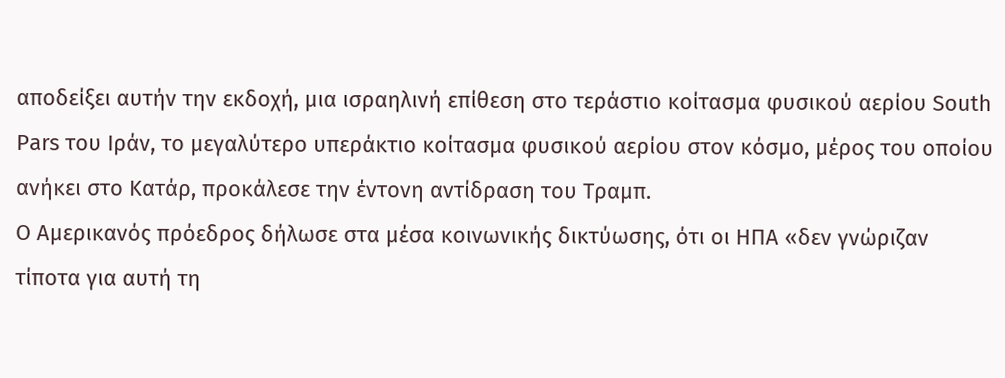αποδείξει αυτήν την εκδοχή, μια ισραηλινή επίθεση στο τεράστιο κοίτασμα φυσικού αερίου South Pars του Ιράν, το μεγαλύτερο υπεράκτιο κοίτασμα φυσικού αερίου στον κόσμο, μέρος του οποίου ανήκει στο Κατάρ, προκάλεσε την έντονη αντίδραση του Τραμπ.
Ο Αμερικανός πρόεδρος δήλωσε στα μέσα κοινωνικής δικτύωσης, ότι οι ΗΠΑ «δεν γνώριζαν τίποτα για αυτή τη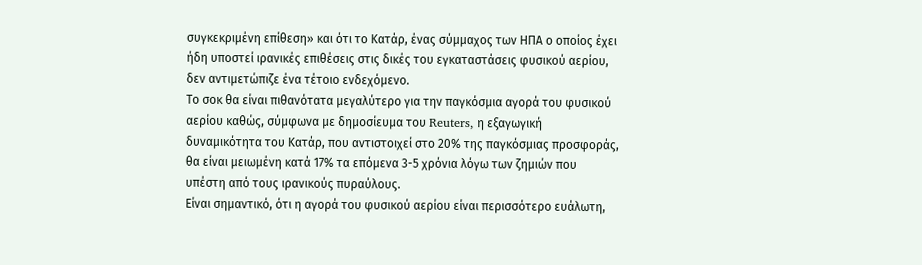συγκεκριμένη επίθεση» και ότι το Κατάρ, ένας σύμμαχος των ΗΠΑ ο οποίος έχει ήδη υποστεί ιρανικές επιθέσεις στις δικές του εγκαταστάσεις φυσικού αερίου, δεν αντιμετώπιζε ένα τέτοιο ενδεχόμενο.
Το σοκ θα είναι πιθανότατα μεγαλύτερο για την παγκόσμια αγορά του φυσικού αερίου καθώς, σύμφωνα με δημοσίευμα του Reuters, η εξαγωγική δυναμικότητα του Κατάρ, που αντιστοιχεί στο 20% της παγκόσμιας προσφοράς, θα είναι μειωμένη κατά 17% τα επόμενα 3-5 χρόνια λόγω των ζημιών που υπέστη από τους ιρανικούς πυραύλους.
Είναι σημαντικό, ότι η αγορά του φυσικού αερίου είναι περισσότερο ευάλωτη,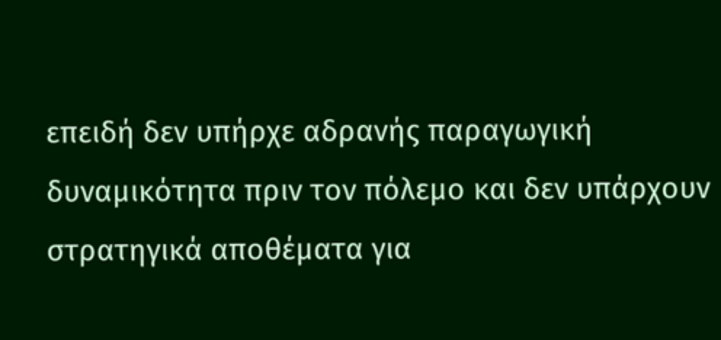επειδή δεν υπήρχε αδρανής παραγωγική δυναμικότητα πριν τον πόλεμο και δεν υπάρχουν στρατηγικά αποθέματα για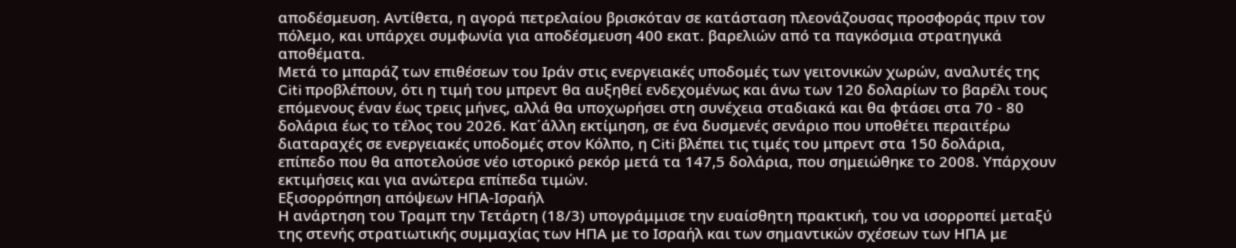αποδέσμευση. Αντίθετα, η αγορά πετρελαίου βρισκόταν σε κατάσταση πλεονάζουσας προσφοράς πριν τον πόλεμο, και υπάρχει συμφωνία για αποδέσμευση 400 εκατ. βαρελιών από τα παγκόσμια στρατηγικά αποθέματα.
Μετά το μπαράζ των επιθέσεων του Ιράν στις ενεργειακές υποδομές των γειτονικών χωρών, αναλυτές της Citi προβλέπουν, ότι η τιμή του μπρεντ θα αυξηθεί ενδεχομένως και άνω των 120 δολαρίων το βαρέλι τους επόμενους έναν έως τρεις μήνες, αλλά θα υποχωρήσει στη συνέχεια σταδιακά και θα φτάσει στα 70 - 80 δολάρια έως το τέλος του 2026. Κατ΄άλλη εκτίμηση, σε ένα δυσμενές σενάριο που υποθέτει περαιτέρω διαταραχές σε ενεργειακές υποδομές στον Κόλπο, η Citi βλέπει τις τιμές του μπρεντ στα 150 δολάρια, επίπεδο που θα αποτελούσε νέο ιστορικό ρεκόρ μετά τα 147,5 δολάρια, που σημειώθηκε το 2008. Υπάρχουν εκτιμήσεις και για ανώτερα επίπεδα τιμών.
Εξισορρόπηση απόψεων ΗΠΑ-Ισραήλ
Η ανάρτηση του Τραμπ την Τετάρτη (18/3) υπογράμμισε την ευαίσθητη πρακτική, του να ισορροπεί μεταξύ της στενής στρατιωτικής συμμαχίας των ΗΠΑ με το Ισραήλ και των σημαντικών σχέσεων των ΗΠΑ με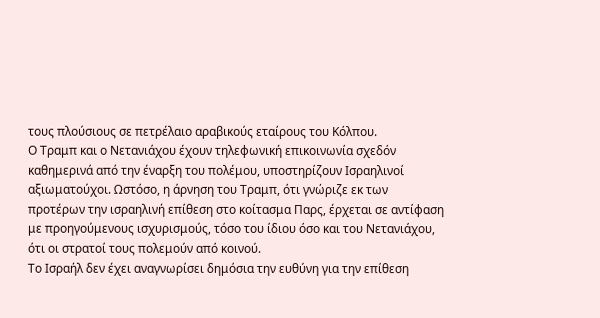τους πλούσιους σε πετρέλαιο αραβικούς εταίρους του Κόλπου.
Ο Τραμπ και ο Νετανιάχου έχουν τηλεφωνική επικοινωνία σχεδόν καθημερινά από την έναρξη του πολέμου, υποστηρίζουν Ισραηλινοί αξιωματούχοι. Ωστόσο, η άρνηση του Τραμπ, ότι γνώριζε εκ των προτέρων την ισραηλινή επίθεση στο κοίτασμα Παρς, έρχεται σε αντίφαση με προηγούμενους ισχυρισμούς, τόσο του ίδιου όσο και του Νετανιάχου, ότι οι στρατοί τους πολεμούν από κοινού.
Το Ισραήλ δεν έχει αναγνωρίσει δημόσια την ευθύνη για την επίθεση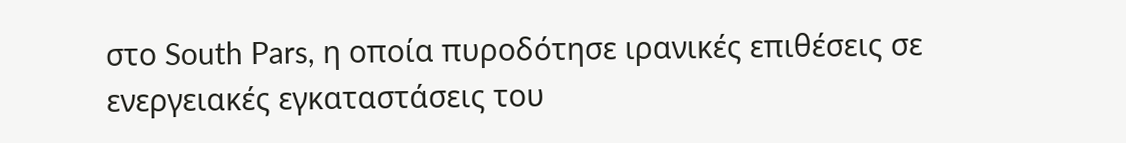στο South Pars, η οποία πυροδότησε ιρανικές επιθέσεις σε ενεργειακές εγκαταστάσεις του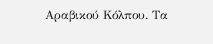Αραβικού Κόλπου. Τα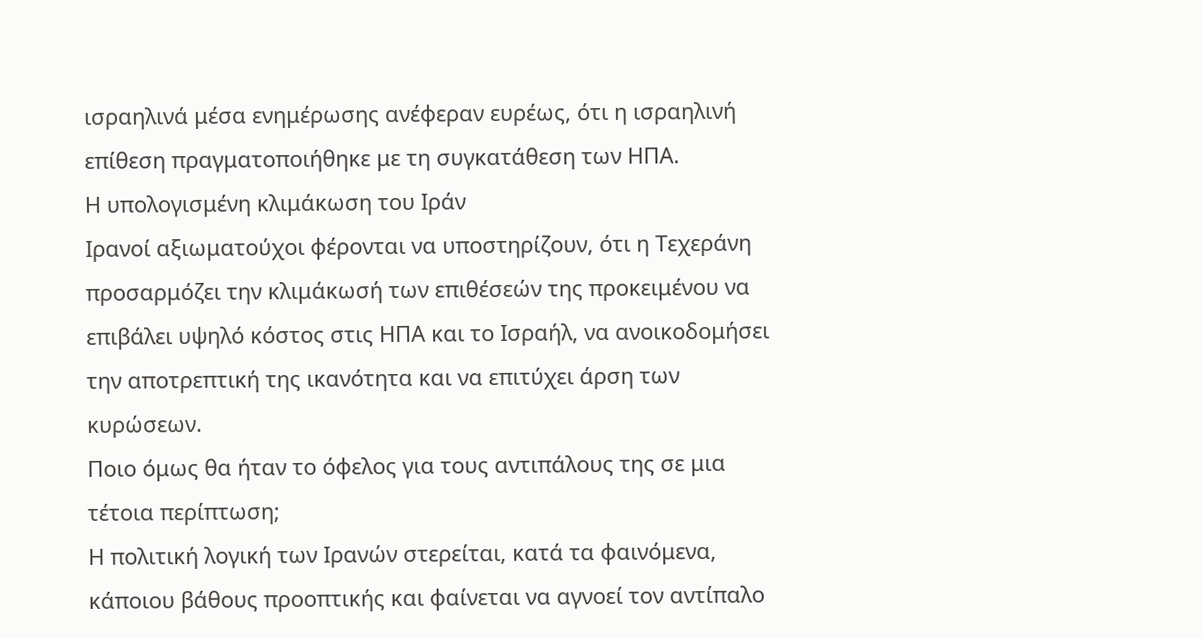ισραηλινά μέσα ενημέρωσης ανέφεραν ευρέως, ότι η ισραηλινή επίθεση πραγματοποιήθηκε με τη συγκατάθεση των ΗΠΑ.
Η υπολογισμένη κλιμάκωση του Ιράν
Ιρανοί αξιωματούχοι φέρονται να υποστηρίζουν, ότι η Τεχεράνη προσαρμόζει την κλιμάκωσή των επιθέσεών της προκειμένου να επιβάλει υψηλό κόστος στις ΗΠΑ και το Ισραήλ, να ανοικοδομήσει την αποτρεπτική της ικανότητα και να επιτύχει άρση των κυρώσεων.
Ποιο όμως θα ήταν το όφελος για τους αντιπάλους της σε μια τέτοια περίπτωση;
Η πολιτική λογική των Ιρανών στερείται, κατά τα φαινόμενα, κάποιου βάθους προοπτικής και φαίνεται να αγνοεί τον αντίπαλο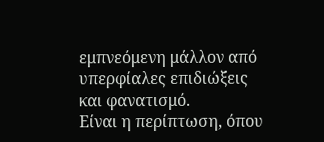εμπνεόμενη μάλλον από υπερφίαλες επιδιώξεις και φανατισμό.
Είναι η περίπτωση, όπου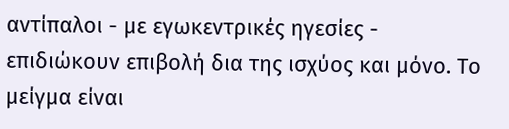αντίπαλοι - με εγωκεντρικές ηγεσίες - επιδιώκουν επιβολή δια της ισχύος και μόνο. Το μείγμα είναι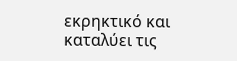εκρηκτικό και καταλύει τις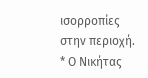ισορροπίες στην περιοχή.
* Ο Νικήτας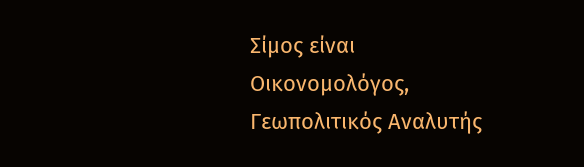Σίμος είναι Οικονομολόγος, Γεωπολιτικός Αναλυτής